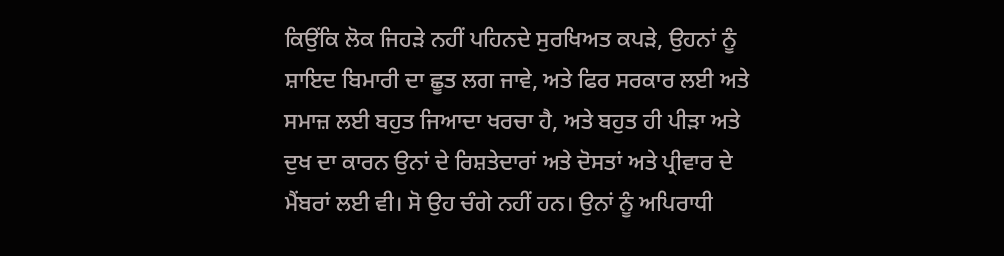ਕਿਉਂਕਿ ਲੋਕ ਜਿਹੜੇ ਨਹੀਂ ਪਹਿਨਦੇ ਸੁਰਖਿਅਤ ਕਪੜੇ, ਉਹਨਾਂ ਨੂੰ ਸ਼ਾਇਦ ਬਿਮਾਰੀ ਦਾ ਛੂਤ ਲਗ ਜਾਵੇ, ਅਤੇ ਫਿਰ ਸਰਕਾਰ ਲਈ ਅਤੇ ਸਮਾਜ਼ ਲਈ ਬਹੁਤ ਜਿਆਦਾ ਖਰਚਾ ਹੈ, ਅਤੇ ਬਹੁਤ ਹੀ ਪੀੜਾ ਅਤੇ ਦੁਖ ਦਾ ਕਾਰਨ ਉਨਾਂ ਦੇ ਰਿਸ਼ਤੇਦਾਰਾਂ ਅਤੇ ਦੋਸਤਾਂ ਅਤੇ ਪ੍ਰੀਵਾਰ ਦੇ ਮੈਂਬਰਾਂ ਲਈ ਵੀ। ਸੋ ਉਹ ਚੰਗੇ ਨਹੀਂ ਹਨ। ਉਨਾਂ ਨੂੰ ਅਪਿਰਾਧੀ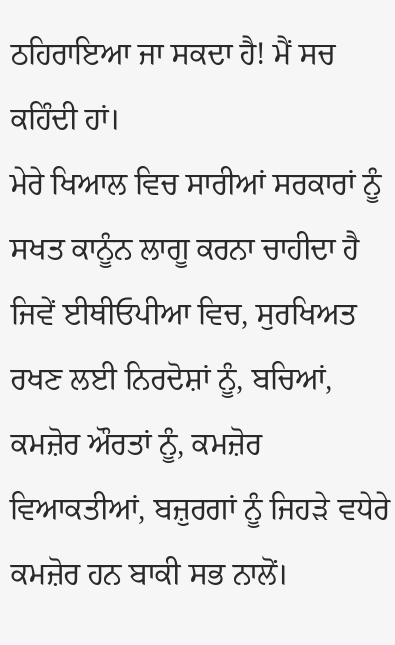ਠਹਿਰਾਇਆ ਜਾ ਸਕਦਾ ਹੈ! ਮੈਂ ਸਚ ਕਹਿੰਦੀ ਹਾਂ।
ਮੇਰੇ ਖਿਆਲ ਵਿਚ ਸਾਰੀਆਂ ਸਰਕਾਰਾਂ ਨੂੰ ਸਖਤ ਕਾਨੂੰਨ ਲਾਗੂ ਕਰਨਾ ਚਾਹੀਦਾ ਹੈ ਜਿਵੇਂ ਈਥੀਓਪੀਆ ਵਿਚ, ਸੁਰਖਿਅਤ ਰਖਣ ਲਈ ਨਿਰਦੋਸ਼ਾਂ ਨੂੰ, ਬਚਿਆਂ, ਕਮਜ਼ੋਰ ਔਰਤਾਂ ਨੂੰ, ਕਮਜ਼ੋਰ ਵਿਆਕਤੀਆਂ, ਬਜ਼ੁਰਗਾਂ ਨੂੰ ਜਿਹੜੇ ਵਧੇਰੇ ਕਮਜ਼ੋਰ ਹਨ ਬਾਕੀ ਸਭ ਨਾਲੋਂ।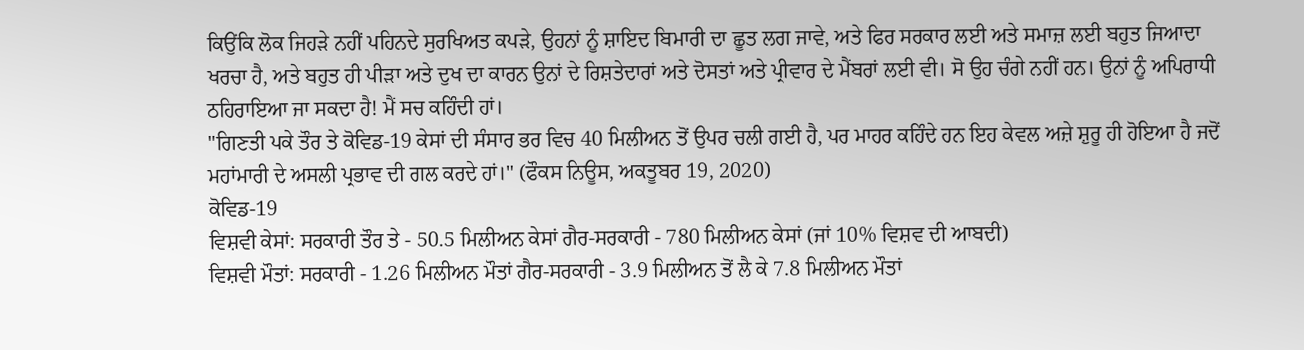ਕਿਉਂਕਿ ਲੋਕ ਜਿਹੜੇ ਨਹੀਂ ਪਹਿਨਦੇ ਸੁਰਖਿਅਤ ਕਪੜੇ, ਉਹਨਾਂ ਨੂੰ ਸ਼ਾਇਦ ਬਿਮਾਰੀ ਦਾ ਛੂਤ ਲਗ ਜਾਵੇ, ਅਤੇ ਫਿਰ ਸਰਕਾਰ ਲਈ ਅਤੇ ਸਮਾਜ਼ ਲਈ ਬਹੁਤ ਜਿਆਦਾ ਖਰਚਾ ਹੈ, ਅਤੇ ਬਹੁਤ ਹੀ ਪੀੜਾ ਅਤੇ ਦੁਖ ਦਾ ਕਾਰਨ ਉਨਾਂ ਦੇ ਰਿਸ਼ਤੇਦਾਰਾਂ ਅਤੇ ਦੋਸਤਾਂ ਅਤੇ ਪ੍ਰੀਵਾਰ ਦੇ ਮੈਂਬਰਾਂ ਲਈ ਵੀ। ਸੋ ਉਹ ਚੰਗੇ ਨਹੀਂ ਹਨ। ਉਨਾਂ ਨੂੰ ਅਪਿਰਾਧੀ ਠਹਿਰਾਇਆ ਜਾ ਸਕਦਾ ਹੈ! ਮੈਂ ਸਚ ਕਹਿੰਦੀ ਹਾਂ।
"ਗਿਣਤੀ ਪਕੇ ਤੌਰ ਤੇ ਕੋਵਿਡ-19 ਕੇਸਾਂ ਦੀ ਸੰਸਾਰ ਭਰ ਵਿਚ 40 ਮਿਲੀਅਨ ਤੋਂ ਉਪਰ ਚਲੀ ਗਈ ਹੈ, ਪਰ ਮਾਹਰ ਕਹਿੰਦੇ ਹਨ ਇਹ ਕੇਵਲ ਅਜ਼ੇ ਸ਼ੁਰੂ ਹੀ ਹੋਇਆ ਹੈ ਜਦੋਂ ਮਹਾਂਮਾਰੀ ਦੇ ਅਸਲੀ ਪ੍ਰਭਾਵ ਦੀ ਗਲ ਕਰਦੇ ਹਾਂ।" (ਫੌਕਸ ਨਿਊਸ, ਅਕਤੂਬਰ 19, 2020)
ਕੋਵਿਡ-19
ਵਿਸ਼ਵੀ ਕੇਸਾਂ: ਸਰਕਾਰੀ ਤੌਰ ਤੇ - 50.5 ਮਿਲੀਅਨ ਕੇਸਾਂ ਗੈਰ-ਸਰਕਾਰੀ - 780 ਮਿਲੀਅਨ ਕੇਸਾਂ (ਜਾਂ 10% ਵਿਸ਼ਵ ਦੀ ਆਬਦੀ)
ਵਿਸ਼ਵੀ ਮੌਤਾਂ: ਸਰਕਾਰੀ - 1.26 ਮਿਲੀਅਨ ਮੌਤਾਂ ਗੈਰ-ਸਰਕਾਰੀ - 3.9 ਮਿਲੀਅਨ ਤੋਂ ਲੈ ਕੇ 7.8 ਮਿਲੀਅਨ ਮੌਤਾਂ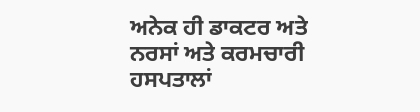ਅਨੇਕ ਹੀ ਡਾਕਟਰ ਅਤੇ ਨਰਸਾਂ ਅਤੇ ਕਰਮਚਾਰੀ ਹਸਪਤਾਲਾਂ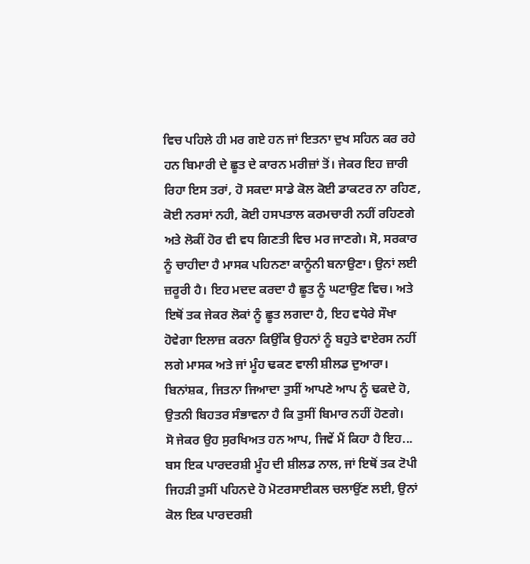ਵਿਚ ਪਹਿਲੇ ਹੀ ਮਰ ਗਏ ਹਨ ਜਾਂ ਇਤਨਾ ਦੁਖ ਸਹਿਨ ਕਰ ਰਹੇ ਹਨ ਬਿਮਾਰੀ ਦੇ ਛੂਤ ਦੇ ਕਾਰਨ ਮਰੀਜ਼ਾਂ ਤੋਂ। ਜੇਕਰ ਇਹ ਜ਼ਾਰੀ ਰਿਹਾ ਇਸ ਤਰਾਂ, ਹੋ ਸਕਦਾ ਸਾਡੇ ਕੋਲ ਕੋਈ ਡਾਕਟਰ ਨਾ ਰਹਿਣ, ਕੋਈ ਨਰਸਾਂ ਨਹੀ, ਕੋਈ ਹਸਪਤਾਲ ਕਰਮਚਾਰੀ ਨਹੀਂ ਰਹਿਣਗੇ ਅਤੇ ਲੋਕੀਂ ਹੋਰ ਵੀ ਵਧ ਗਿਣਤੀ ਵਿਚ ਮਰ ਜਾਣਗੇ। ਸੋ, ਸਰਕਾਰ ਨੂੰ ਚਾਹੀਦਾ ਹੈ ਮਾਸਕ ਪਹਿਨਣਾ ਕਾਨੂੰਨੀ ਬਨਾਉਣਾ। ਉਨਾਂ ਲਈ ਜ਼ਰੂਰੀ ਹੈ। ਇਹ ਮਦਦ ਕਰਦਾ ਹੈ ਛੂਤ ਨੂੰ ਘਟਾਉਣ ਵਿਚ। ਅਤੇ ਇਥੋਂ ਤਕ ਜੇਕਰ ਲੋਕਾਂ ਨੂੰ ਛੂਤ ਲਗਦਾ ਹੈ, ਇਹ ਵਧੇਰੇ ਸੌਖਾ ਹੋਵੇਗਾ ਇਲਾਜ਼ ਕਰਨਾ ਕਿਉਂਕਿ ਉਹਨਾਂ ਨੂੰ ਬਹੁਤੇ ਵਾਏਰਸ ਨਹੀਂ ਲਗੇ ਮਾਸਕ ਅਤੇ ਜਾਂ ਮੂੰਹ ਢਕਣ ਵਾਲੀ ਸ਼ੀਲਡ ਦੁਆਰਾ। ਬਿਨਾਂਸ਼ਕ, ਜਿਤਨਾ ਜਿਆਦਾ ਤੁਸੀਂ ਆਪਣੇ ਆਪ ਨੂੰ ਢਕਦੇ ਹੋ, ਉਤਨੀ ਬਿਹਤਰ ਸੰਭਾਵਨਾ ਹੈ ਕਿ ਤੁਸੀਂ ਬਿਮਾਰ ਨਹੀਂ ਹੋਣਗੇ।
ਸੋ ਜੇਕਰ ਉਹ ਸੁਰਖਿਅਤ ਹਨ ਆਪ, ਜਿਵੇਂ ਮੈਂ ਕਿਹਾ ਹੈ ਇਹ... ਬਸ ਇਕ ਪਾਰਦਰਸ਼ੀ ਮੂੰਹ ਦੀ ਸ਼ੀਲਡ ਨਾਲ, ਜਾਂ ਇਥੋਂ ਤਕ ਟੋਪੀ ਜਿਹੜੀ ਤੁਸੀਂ ਪਹਿਨਦੇ ਹੋ ਮੋਟਰਸਾਈਕਲ ਚਲਾਉਂਣ ਲਈ, ਉਨਾਂ ਕੋਲ ਇਕ ਪਾਰਦਰਸ਼ੀ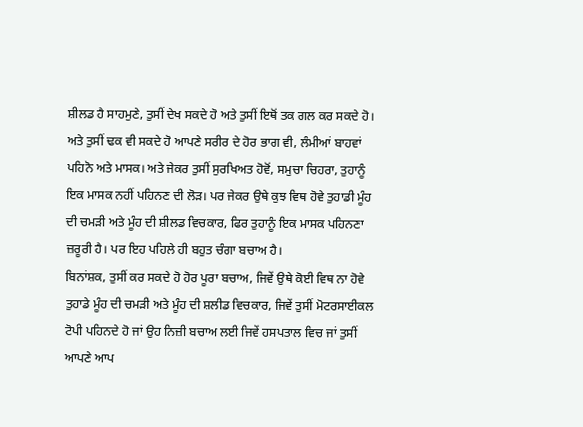ਸ਼ੀਲਡ ਹੈ ਸਾਹਮੁਣੇ, ਤੁਸੀਂ ਦੇਖ ਸਕਦੇ ਹੋ ਅਤੇ ਤੁਸੀਂ ਇਥੋਂ ਤਕ ਗਲ ਕਰ ਸਕਦੇ ਹੋ। ਅਤੇ ਤੁਸੀਂ ਢਕ ਵੀ ਸਕਦੇ ਹੋ ਆਪਣੇ ਸਰੀਰ ਦੇ ਹੋਰ ਭਾਗ ਵੀ, ਲੰਮੀਆਂ ਬਾਹਵਾਂ ਪਹਿਨੋ ਅਤੇ ਮਾਸਕ। ਅਤੇ ਜੇਕਰ ਤੁਸੀਂ ਸੁਰਖਿਅਤ ਹੋਵੋਂ, ਸਮੁਚਾ ਚਿਹਰਾ, ਤੁਹਾਨੂੰ ਇਕ ਮਾਸਕ ਨਹੀਂ ਪਹਿਨਣ ਦੀ ਲੋੜ। ਪਰ ਜੇਕਰ ਉਥੇ ਕੁਝ ਵਿਥ ਹੋਵੇ ਤੁਹਾਡੀ ਮੂੰਹ ਦੀ ਚਮੜੀ ਅਤੇ ਮੂੰਹ ਦੀ ਸ਼ੀਲਡ ਵਿਚਕਾਰ, ਫਿਰ ਤੁਹਾਨੂੰ ਇਕ ਮਾਸਕ ਪਹਿਨਣਾ ਜ਼ਰੂਰੀ ਹੈ। ਪਰ ਇਹ ਪਹਿਲੇ ਹੀ ਬਹੁਤ ਚੰਗਾ ਬਚਾਅ ਹੈ।
ਬਿਨਾਂਸ਼ਕ, ਤੁਸੀਂ ਕਰ ਸਕਦੇ ਹੋ ਹੋਰ ਪੂਰਾ ਬਚਾਅ, ਜਿਵੇਂ ਉਥੇ ਕੋਈ ਵਿਥ ਨਾ ਹੋਵੇ ਤੁਹਾਡੇ ਮੂੰਹ ਦੀ ਚਮੜੀ ਅਤੇ ਮੂੰਹ ਦੀ ਸ਼ਲੀਡ ਵਿਚਕਾਰ, ਜਿਵੇਂ ਤੁਸੀਂ ਮੋਟਰਸਾਈਕਲ ਟੋਪੀ ਪਹਿਨਦੇ ਹੋ ਜਾਂ ਉਹ ਨਿਜ਼ੀ ਬਚਾਅ ਲਈ ਜਿਵੇਂ ਹਸਪਤਾਲ ਵਿਚ ਜਾਂ ਤੁਸੀਂ ਆਪਣੇ ਆਪ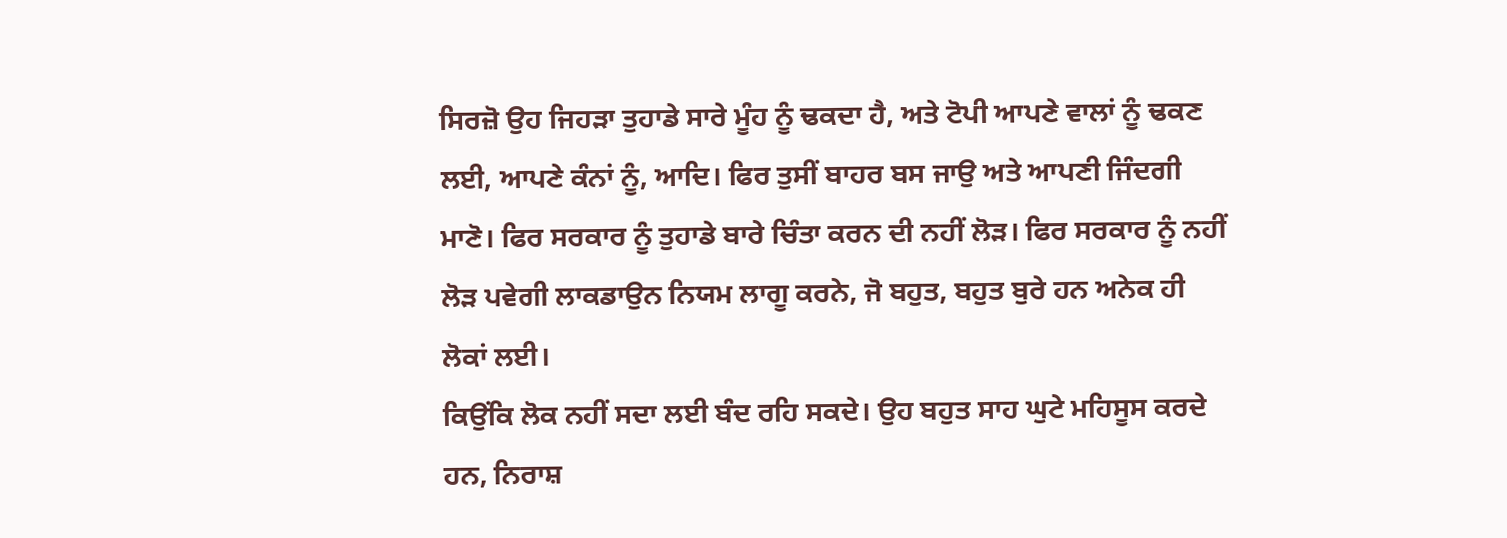ਸਿਰਜ਼ੋ ਉਹ ਜਿਹੜਾ ਤੁਹਾਡੇ ਸਾਰੇ ਮੂੰਹ ਨੂੰ ਢਕਦਾ ਹੈ, ਅਤੇ ਟੋਪੀ ਆਪਣੇ ਵਾਲਾਂ ਨੂੰ ਢਕਣ ਲਈ, ਆਪਣੇ ਕੰਨਾਂ ਨੂੰ, ਆਦਿ। ਫਿਰ ਤੁਸੀਂ ਬਾਹਰ ਬਸ ਜਾਉ ਅਤੇ ਆਪਣੀ ਜਿੰਦਗੀ ਮਾਣੋ। ਫਿਰ ਸਰਕਾਰ ਨੂੰ ਤੁਹਾਡੇ ਬਾਰੇ ਚਿੰਤਾ ਕਰਨ ਦੀ ਨਹੀਂ ਲੋੜ। ਫਿਰ ਸਰਕਾਰ ਨੂੰ ਨਹੀਂ ਲੋੜ ਪਵੇਗੀ ਲਾਕਡਾਉਨ ਨਿਯਮ ਲਾਗੂ ਕਰਨੇ, ਜੋ ਬਹੁਤ, ਬਹੁਤ ਬੁਰੇ ਹਨ ਅਨੇਕ ਹੀ ਲੋਕਾਂ ਲਈ।
ਕਿਉਂਕਿ ਲੋਕ ਨਹੀਂ ਸਦਾ ਲਈ ਬੰਦ ਰਹਿ ਸਕਦੇ। ਉਹ ਬਹੁਤ ਸਾਹ ਘੁਟੇ ਮਹਿਸੂਸ ਕਰਦੇ ਹਨ, ਨਿਰਾਸ਼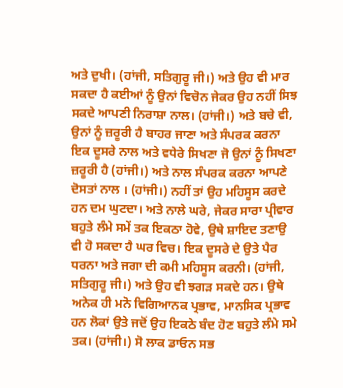ਅਤੇ ਦੁਖੀ। (ਹਾਂਜੀ, ਸਤਿਗੁਰੂ ਜੀ।) ਅਤੇ ਉਹ ਵੀ ਮਾਰ ਸਕਦਾ ਹੈ ਕਈਆਂ ਨੂੰ ਉਨਾਂ ਵਿਚੋਨ ਜੇਕਰ ਉਹ ਨਹੀਂ ਸਿਝ ਸਕਦੇ ਆਪਣੀ ਨਿਰਾਸ਼ਾ ਨਾਲ। (ਹਾਂਜੀ।) ਅਤੇ ਬਚੇ ਵੀ, ਉਨਾਂ ਨੂੰ ਜ਼ਰੂਰੀ ਹੈ ਬਾਹਰ ਜਾਣਾ ਅਤੇ ਸੰਪਰਕ ਕਰਨਾ ਇਕ ਦੂਸਰੇ ਨਾਲ ਅਤੇ ਵਧੇਰੇ ਸਿਖਣਾ ਜੋ ਉਨਾਂ ਨੂੰ ਸਿਖਣਾ ਜ਼ਰੂਰੀ ਹੈ (ਹਾਂਜੀ।) ਅਤੇ ਨਾਲ ਸੰਪਰਕ ਕਰਨਾ ਆਪਣੇ ਦੋਸਤਾਂ ਨਾਲ । (ਹਾਂਜੀ।) ਨਹੀਂ ਤਾਂ ਉਹ ਮਹਿਸੂਸ ਕਰਦੇ ਹਨ ਦਮ ਘੁਟਦਾ। ਅਤੇ ਨਾਲੇ ਘਰੇ, ਜੇਕਰ ਸਾਰਾ ਪ੍ਰੀਵਾਰ ਬਹੁਤੇ ਲੰਮੇ ਸਮੇਂ ਤਕ ਇਕਠਾ ਹੋਵੇ, ਉਥੇ ਸ਼ਾਇਦ ਤਣਾਉ ਵੀ ਹੋ ਸਕਦਾ ਹੈ ਘਰ ਵਿਚ। ਇਕ ਦੂਸਰੇ ਦੇ ਉਤੇ ਪੈਰ ਧਰਨਾ ਅਤੇ ਜਗਾ ਦੀ ਕਮੀ ਮਹਿਸੂਸ ਕਰਨੀ। (ਹਾਂਜੀ, ਸਤਿਗੁਰੂ ਜੀ।) ਅਤੇ ਉਹ ਵੀ ਝਗੜ ਸਕਦੇ ਹਨ। ਉਥੇ ਅਨੇਕ ਹੀ ਮਨੋ ਵਿਗਿਆਨਕ ਪ੍ਰਭਾਵ, ਮਾਨਸਿਕ ਪ੍ਰਭਾਵ ਹਨ ਲੋਕਾਂ ਉਤੇ ਜਦੋਂ ਉਹ ਇਕਠੇ ਬੰਦ ਹੋਣ ਬਹੁਤੇ ਲੰਮੇ ਸਮੇ ਤਕ। (ਹਾਂਜੀ।) ਸੋ ਲਾਕ ਡਾਓਨ ਸਭ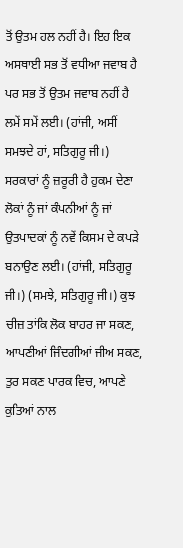ਤੋਂ ਉਤਮ ਹਲ ਨਹੀਂ ਹੈ। ਇਹ ਇਕ ਅਸਥਾਈ ਸਭ ਤੋਂ ਵਧੀਆ ਜਵਾਬ ਹੈ ਪਰ ਸਭ ਤੋਂ ਉਤਮ ਜਵਾਬ ਨਹੀਂ ਹੈ ਲਮੇਂ ਸਮੇਂ ਲਈ। (ਹਾਂਜੀ, ਅਸੀਂ ਸਮਝਦੇ ਹਾਂ, ਸਤਿਗੁਰੂ ਜੀ।)
ਸਰਕਾਰਾਂ ਨੂੰ ਜ਼ਰੂਰੀ ਹੈ ਹੁਕਮ ਦੇਣਾ ਲੋਕਾਂ ਨੂੰ ਜਾਂ ਕੰਪਨੀਆਂ ਨੂੰ ਜਾਂ ਉਤਪਾਦਕਾਂ ਨੂੰ ਨਵੇਂ ਕਿਸਮ ਦੇ ਕਪੜੇ ਬਨਾਉਣ ਲਈ। (ਹਾਂਜੀ, ਸਤਿਗੁਰੂ ਜੀ।) (ਸਮਝੇ, ਸਤਿਗੁਰੂ ਜੀ।) ਕੁਝ ਚੀਜ਼ ਤਾਂਕਿ ਲੋਕ ਬਾਹਰ ਜਾ ਸਕਣ, ਆਪਣੀਆਂ ਜਿੰਦਗੀਆਂ ਜੀਅ ਸਕਣ, ਤੁਰ ਸਕਣ ਪਾਰਕ ਵਿਚ, ਆਪਣੇ ਕੁਤਿਆਂ ਨਾਲ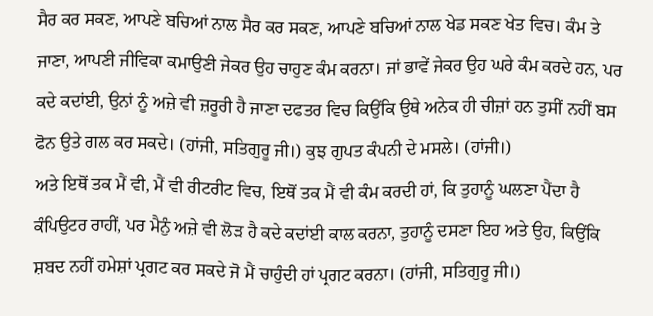ਸੈਰ ਕਰ ਸਕਣ, ਆਪਣੇ ਬਚਿਆਂ ਨਾਲ ਸੈਰ ਕਰ ਸਕਣ, ਆਪਣੇ ਬਚਿਆਂ ਨਾਲ ਖੇਡ ਸਕਣ ਖੇਤ ਵਿਚ। ਕੰਮ ਤੇ ਜਾਣਾ, ਆਪਣੀ ਜੀਵਿਕਾ ਕਮਾਉਣੀ ਜੇਕਰ ਉਹ ਚਾਹੁਣ ਕੰਮ ਕਰਨਾ। ਜਾਂ ਭਾਵੇਂ ਜੇਕਰ ਉਹ ਘਰੇ ਕੰਮ ਕਰਦੇ ਹਨ, ਪਰ ਕਦੇ ਕਦਾਂਈ, ਉਨਾਂ ਨੂੰ ਅਜ਼ੇ ਵੀ ਜ਼ਰੂਰੀ ਹੈ ਜਾਣਾ ਦਫਤਰ ਵਿਚ ਕਿਉਂਕਿ ਉਥੇ ਅਨੇਕ ਹੀ ਚੀਜ਼ਾਂ ਹਨ ਤੁਸੀਂ ਨਹੀਂ ਬਸ ਫੋਨ ਉਤੇ ਗਲ ਕਰ ਸਕਦੇ। (ਹਾਂਜੀ, ਸਤਿਗੁਰੂ ਜੀ।) ਕੁਝ ਗੁਪਤ ਕੰਪਨੀ ਦੇ ਮਸਲੇ। (ਹਾਂਜੀ।)
ਅਤੇ ਇਥੋਂ ਤਕ ਮੈਂ ਵੀ, ਮੈਂ ਵੀ ਰੀਟਰੀਟ ਵਿਚ, ਇਥੋਂ ਤਕ ਮੈਂ ਵੀ ਕੰਮ ਕਰਦੀ ਹਾਂ, ਕਿ ਤੁਹਾਨੂੰ ਘਲਣਾ ਪੈਂਦਾ ਹੈ ਕੰਪਿਉਟਰ ਰਾਹੀਂ, ਪਰ ਮੈਨੁੰ ਅਜ਼ੇ ਵੀ ਲੋੜ ਹੈ ਕਦੇ ਕਦਾਂਈ ਕਾਲ ਕਰਨਾ, ਤੁਹਾਨੂੰ ਦਸਣਾ ਇਹ ਅਤੇ ਉਹ, ਕਿਉਂਕਿ ਸ਼ਬਦ ਨਹੀਂ ਹਮੇਸ਼ਾਂ ਪ੍ਰਗਟ ਕਰ ਸਕਦੇ ਜੋ ਮੈਂ ਚਾਹੁੰਦੀ ਹਾਂ ਪ੍ਰਗਟ ਕਰਨਾ। (ਹਾਂਜੀ, ਸਤਿਗੁਰੂ ਜੀ।)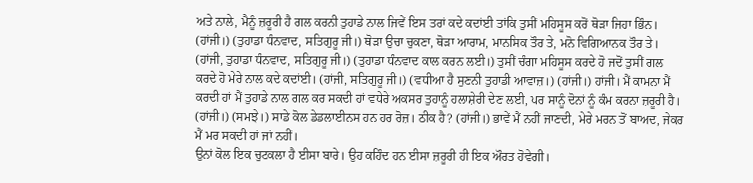ਅਤੇ ਨਾਲੇ, ਮੈਨੂੰ ਜ਼ਰੂਰੀ ਹੈ ਗਲ ਕਰਨੀ ਤੁਹਾਡੇ ਨਾਲ ਜਿਵੇਂ ਇਸ ਤਰਾਂ ਕਦੇ ਕਦਾਂਈ ਤਾਂਕਿ ਤੁਸੀਂ ਮਹਿਸੂਸ ਕਰੋਂ ਥੋੜਾ ਜਿਹਾ ਭਿੰਨ। (ਹਾਂਜੀ।) (ਤੁਹਾਡਾ ਧੰਨਵਾਦ, ਸਤਿਗੁਰੂ ਜੀ।) ਥੋੜਾ ਉਚਾ ਚੁਕਣਾ, ਥੋੜਾ ਆਰਾਮ, ਮਾਨਸਿਕ ਤੌਰ ਤੇ, ਮਨੋ ਵਿਗਿਆਨਕ ਤੌਰ ਤੇ। (ਹਾਂਜੀ, ਤੁਹਾਡਾ ਧੰਨਵਾਦ, ਸਤਿਗੁਰੂ ਜੀ।) (ਤੁਹਾਡਾ ਧੰਨਵਾਦ ਕਾਲ ਕਰਨ ਲਈ।) ਤੁਸੀਂ ਚੰਗਾ ਮਹਿਸੂਸ ਕਰਦੇ ਹੋ ਜਦੋਂ ਤੁਸੀਂ ਗਲ ਕਰਦੇ ਹੋ ਮੇਰੇ ਨਾਲ ਕਦੇ ਕਦਾਂਈ। (ਹਾਂਜੀ, ਸਤਿਗੁਰੂ ਜੀ।) (ਵਧੀਆ ਹੈ ਸੁਣਨੀ ਤੁਹਾਡੀ ਆਵਾਜ਼।) (ਹਾਂਜੀ।) ਹਾਂਜੀ। ਮੈਂ ਕਾਮਨਾ ਮੈਂ ਕਰਦੀ ਹਾਂ ਮੈਂ ਤੁਹਾਡੇ ਨਾਲ ਗਲ ਕਰ ਸਕਦੀ ਹਾਂ ਵਧੇਰੇ ਅਕਸਰ ਤੁਹਾਨੂੰ ਹਲਾਸ਼ੇਰੀ ਦੇਣ ਲਈ, ਪਰ ਸਾਨੂੰ ਦੋਨਾਂ ਨੂੰ ਕੰਮ ਕਰਨਾ ਜ਼ਰੂਰੀ ਹੈ। (ਹਾਂਜੀ।) (ਸਮਝੇ।) ਸਾਡੇ ਕੋਲ ਡੇਡਲਾਈਨਸ ਹਨ ਹਰ ਰੋਜ਼। ਠੀਕ ਹੈ? (ਹਾਂਜੀ।) ਭਾਵੇਂ ਮੈਂ ਨਹੀਂ ਜਾਣਦੀ, ਮੇਰੇ ਮਰਨ ਤੋਂ ਬਾਅਦ, ਜੇਕਰ ਮੈਂ ਮਰ ਸਕਦੀ ਹਾਂ ਜਾਂ ਨਹੀਂ।
ਉਨਾਂ ਕੋਲ ਇਕ ਚੁਟਕਲਾ ਹੈ ਈਸਾ ਬਾਰੇ। ਉਹ ਕਹਿੰਦ ਹਨ ਈਸਾ ਜ਼ਰੂਰੀ ਹੀ ਇਕ ਔਰਤ ਹੋਵੇਗੀ।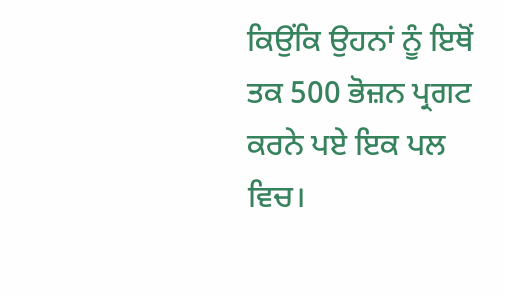ਕਿਉਂਕਿ ਉਹਨਾਂ ਨੂੰ ਇਥੋਂ ਤਕ 500 ਭੋਜ਼ਨ ਪ੍ਰਗਟ ਕਰਨੇ ਪਏ ਇਕ ਪਲ ਵਿਚ।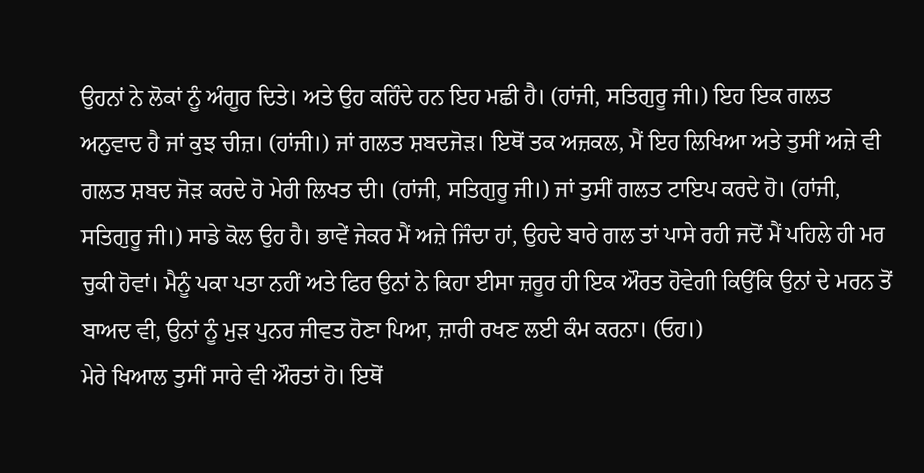ਉਹਨਾਂ ਨੇ ਲੋਕਾਂ ਨੂੰ ਅੰਗੂਰ ਦਿਤੇ। ਅਤੇ ਉਹ ਕਹਿੰਦੇ ਹਨ ਇਹ ਮਛੀ ਹੈ। (ਹਾਂਜੀ, ਸਤਿਗੁਰੂ ਜੀ।) ਇਹ ਇਕ ਗਲਤ ਅਨੁਵਾਦ ਹੈ ਜਾਂ ਕੁਝ ਚੀਜ਼। (ਹਾਂਜੀ।) ਜਾਂ ਗਲਤ ਸ਼ਬਦਜੋੜ। ਇਥੋਂ ਤਕ ਅਜ਼ਕਲ, ਮੈਂ ਇਹ ਲਿਖਿਆ ਅਤੇ ਤੁਸੀਂ ਅਜ਼ੇ ਵੀ ਗਲਤ ਸ਼ਬਦ ਜੋੜ ਕਰਦੇ ਹੋ ਮੇਰੀ ਲਿਖਤ ਦੀ। (ਹਾਂਜੀ, ਸਤਿਗੁਰੂ ਜੀ।) ਜਾਂ ਤੁਸੀਂ ਗਲਤ ਟਾਇਪ ਕਰਦੇ ਹੋ। (ਹਾਂਜੀ, ਸਤਿਗੁਰੂ ਜੀ।) ਸਾਡੇ ਕੋਲ ਉਹ ਹੈ। ਭਾਵੇਂ ਜੇਕਰ ਮੈਂ ਅਜ਼ੇ ਜਿੰਦਾ ਹਾਂ, ਉਹਦੇ ਬਾਰੇ ਗਲ ਤਾਂ ਪਾਸੇ ਰਹੀ ਜਦੋਂ ਮੈਂ ਪਹਿਲੇ ਹੀ ਮਰ ਚੁਕੀ ਹੋਵਾਂ। ਮੈਨੂੰ ਪਕਾ ਪਤਾ ਨਹੀਂ ਅਤੇ ਫਿਰ ਉਨਾਂ ਨੇ ਕਿਹਾ ਈਸਾ ਜ਼ਰੂਰ ਹੀ ਇਕ ਔਰਤ ਹੋਵੇਗੀ ਕਿਉਂਕਿ ਉਨਾਂ ਦੇ ਮਰਨ ਤੋਂ ਬਾਅਦ ਵੀ, ਉਨਾਂ ਨੂੰ ਮੁੜ ਪੁਨਰ ਜੀਵਤ ਹੋਣਾ ਪਿਆ, ਜ਼ਾਰੀ ਰਖਣ ਲਈ ਕੰਮ ਕਰਨਾ। (ਓਹ।)
ਮੇਰੇ ਖਿਆਲ ਤੁਸੀਂ ਸਾਰੇ ਵੀ ਔਰਤਾਂ ਹੋ। ਇਥੋਂ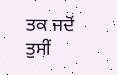ਤਕ ਜਦੋਂ ਤੁਸੀਂ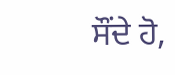ਸੌਂਦੇ ਹੋ,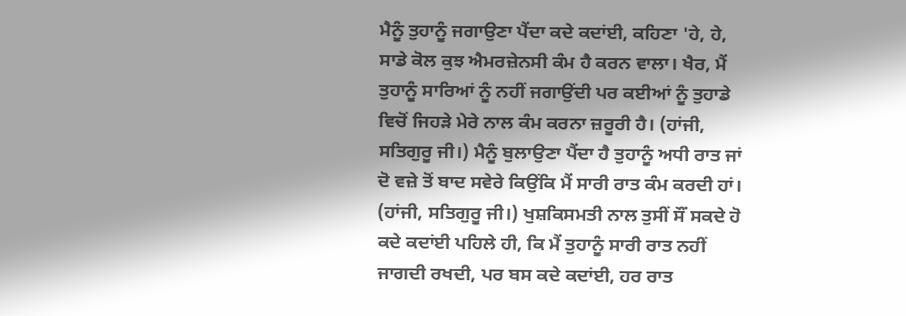ਮੈਨੂੰ ਤੁਹਾਨੂੰ ਜਗਾਉਣਾ ਪੈਂਦਾ ਕਦੇ ਕਦਾਂਈ, ਕਹਿਣਾ 'ਹੇ, ਹੇ, ਸਾਡੇ ਕੋਲ ਕੁਝ ਐਮਰਜ਼ੇਨਸੀ ਕੰਮ ਹੈ ਕਰਨ ਵਾਲਾ। ਖੈਰ, ਮੈਂ ਤੁਹਾਨੂੰ ਸਾਰਿਆਂ ਨੂੰ ਨਹੀਂ ਜਗਾਉਂਦੀ ਪਰ ਕਈਆਂ ਨੂੰ ਤੁਹਾਡੇ ਵਿਚੋਂ ਜਿਹੜੇ ਮੇਰੇ ਨਾਲ ਕੰਮ ਕਰਨਾ ਜ਼ਰੂਰੀ ਹੈ। (ਹਾਂਜੀ, ਸਤਿਗੁਰੂ ਜੀ।) ਮੈਨੂੰ ਬੁਲਾਉਣਾ ਪੈਂਦਾ ਹੈ ਤੁਹਾਨੂੰ ਅਧੀ ਰਾਤ ਜਾਂ ਦੋ ਵਜ਼ੇ ਤੋਂ ਬਾਦ ਸਵੇਰੇ ਕਿਉਂਕਿ ਮੈਂ ਸਾਰੀ ਰਾਤ ਕੰਮ ਕਰਦੀ ਹਾਂ। (ਹਾਂਜੀ, ਸਤਿਗੁਰੂ ਜੀ।) ਖੁਸ਼ਕਿਸਮਤੀ ਨਾਲ ਤੁਸੀਂ ਸੌਂ ਸਕਦੇ ਹੋ ਕਦੇ ਕਦਾਂਈ ਪਹਿਲੇ ਹੀ, ਕਿ ਮੈਂ ਤੁਹਾਨੂੰ ਸਾਰੀ ਰਾਤ ਨਹੀਂ ਜਾਗਦੀ ਰਖਦੀ, ਪਰ ਬਸ ਕਦੇ ਕਦਾਂਈ, ਹਰ ਰਾਤ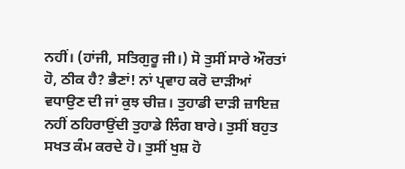ਨਹੀਂ। (ਹਾਂਜੀ, ਸਤਿਗੁਰੂ ਜੀ।) ਸੋ ਤੁਸੀਂ ਸਾਰੇ ਔਰਤਾਂ ਹੋ, ਠੀਕ ਹੈ? ਭੈਣਾਂ! ਨਾਂ ਪ੍ਰਵਾਹ ਕਰੋ ਦਾੜੀਆਂ ਵਧਾਉਣ ਦੀ ਜਾਂ ਕੁਝ ਚੀਜ਼। ਤੁਹਾਡੀ ਦਾੜੀ ਜ਼ਾਇਜ਼ ਨਹੀਂ ਠਹਿਰਾਉਂਦੀ ਤੁਹਾਡੇ ਲਿੰਗ ਬਾਰੇ। ਤੁਸੀਂ ਬਹੁਤ ਸਖਤ ਕੰਮ ਕਰਦੇ ਹੋ। ਤੁਸੀਂ ਖੁਸ਼ ਹੋ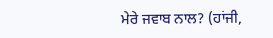ਮੇਰੇ ਜਵਾਬ ਨਾਲ? (ਹਾਂਜੀ,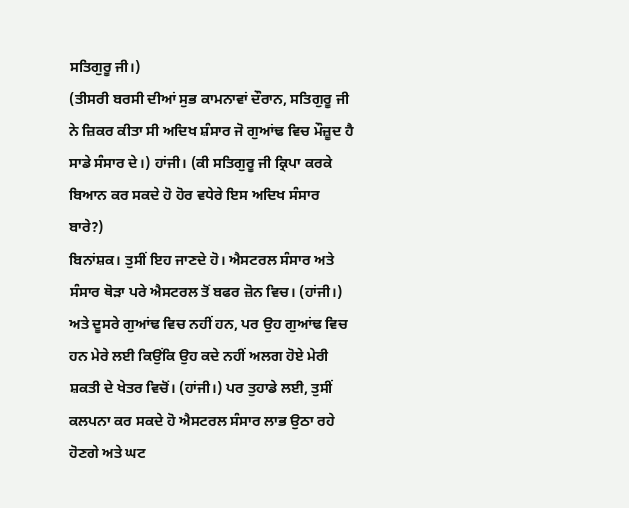ਸਤਿਗੁਰੂ ਜੀ।)
(ਤੀਸਰੀ ਬਰਸੀ ਦੀਆਂ ਸੁਭ ਕਾਮਨਾਵਾਂ ਦੌਰਾਨ, ਸਤਿਗੁਰੂ ਜੀ ਨੇ ਜ਼ਿਕਰ ਕੀਤਾ ਸੀ ਅਦਿਖ ਸ਼ੰਸਾਰ ਜੋ ਗੁਆਂਢ ਵਿਚ ਮੌਜ਼ੂਦ ਹੈ ਸਾਡੇ ਸੰਸਾਰ ਦੇ।) ਹਾਂਜੀ। (ਕੀ ਸਤਿਗੁਰੂ ਜੀ ਕ੍ਰਿਪਾ ਕਰਕੇ ਬਿਆਨ ਕਰ ਸਕਦੇ ਹੋ ਹੋਰ ਵਧੇਰੇ ਇਸ ਅਦਿਖ ਸੰਸਾਰ ਬਾਰੇ?)
ਬਿਨਾਂਸ਼ਕ। ਤੁਸੀਂ ਇਹ ਜਾਣਦੇ ਹੋ। ਐਸਟਰਲ ਸੰਸਾਰ ਅਤੇ ਸੰਸਾਰ ਥੋੜਾ ਪਰੇ ਐਸਟਰਲ ਤੋਂ ਬਫਰ ਜ਼ੋਨ ਵਿਚ। (ਹਾਂਜੀ।) ਅਤੇ ਦੂਸਰੇ ਗੁਆਂਢ ਵਿਚ ਨਹੀਂ ਹਨ, ਪਰ ਉਹ ਗੁਆਂਢ ਵਿਚ ਹਨ ਮੇਰੇ ਲਈ ਕਿਉਂਕਿ ਉਹ ਕਦੇ ਨਹੀਂ ਅਲਗ ਹੋਏ ਮੇਰੀ ਸ਼ਕਤੀ ਦੇ ਖੇਤਰ ਵਿਚੋਂ। (ਹਾਂਜੀ।) ਪਰ ਤੁਹਾਡੇ ਲਈ, ਤੁਸੀਂ ਕਲਪਨਾ ਕਰ ਸਕਦੇ ਹੋ ਐਸਟਰਲ ਸੰਸਾਰ ਲਾਭ ਉਠਾ ਰਹੇ ਹੋਣਗੇ ਅਤੇ ਘਟ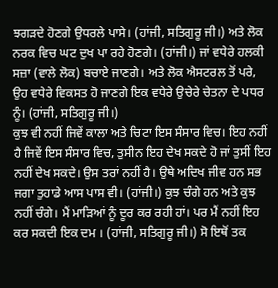ਝਗੜਦੇ ਹੋਣਗੇ ਉਧਰਲੇ ਪਾਸੇ। (ਹਾਂਜੀ, ਸਤਿਗੁਰੂ ਜੀ।) ਅਤੇ ਲੋਕ ਨਰਕ ਵਿਚ ਘਟ ਦੁਖ ਪਾ ਰਹੇ ਹੋਣਗੇ। (ਹਾਂਜੀ।) ਜਾਂ ਵਧੇਰੇ ਹਲਕੀ ਸਜ਼ਾ (ਵਾਲੇ ਲੋਕ) ਬਚਾਏ ਜਾਣਗੇ। ਅਤੇ ਲੋਕ ਐਸਟਰਲ ਤੋਂ ਪਰੇ, ਉਹ ਵਧੇਰੇ ਵਿਕਸਤ ਹੋ ਜਾਣਗੇ ਇਕ ਵਧੇਰੇ ਉਚੇਰੇ ਚੇਤਨਾ ਦੇ ਪਧਰ ਨੂੰ। (ਹਾਂਜੀ, ਸਤਿਗੁਰੂ ਜੀ।)
ਕੁਝ ਵੀ ਨਹੀਂ ਜਿਵੇਂ ਕਾਲਾ ਅਤੇ ਚਿਟਾ ਇਸ ਸੰਸਾਰ ਵਿਚ। ਇਹ ਨਹੀਂ ਹੈ ਜਿਵੇਂ ਇਸ ਸੰਸਾਰ ਵਿਚ, ਤੁਸੀਨ ਇਹ ਦੇਖ ਸਕਦੇ ਹੋ ਜਾਂ ਤੁਸੀਂ ਇਹ ਨਹੀਂ ਦੇਖ ਸਕਦੇ। ਉਸ ਤਰਾਂ ਨਹੀਂ ਹੈ। ਉਥੇ ਅਦਿਖ ਜੀਵ ਹਨ ਸਭ ਜਗਾ ਤੁਹਾਡੇ ਆਸ ਪਾਸ ਵੀ। (ਹਾਂਜੀ।) ਕੁਝ ਚੰਗੇ ਹਨ ਅਤੇ ਕੁਝ ਨਹੀਂ ਚੰਗੇ। ਮੈਂ ਮਾੜਿਆਂ ਨੂੰ ਦੂਰ ਕਰ ਰਹੀ ਹਾਂ। ਪਰ ਮੈਂ ਨਹੀਂ ਇਹ ਕਰ ਸਕਦੀ ਇਕ ਦਮ । (ਹਾਂਜੀ, ਸਤਿਗੁਰੂ ਜੀ।) ਸੋ ਇਥੋਂ ਤਕ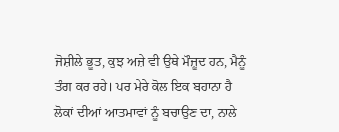ਜੋਸ਼ੀਲੇ ਭੂਤ, ਕੁਝ ਅਜ਼ੇ ਵੀ ਉਥੇ ਮੌਜ਼ੂਦ ਹਨ, ਮੈਨੂੰ ਤੰਗ ਕਰ ਰਹੇ। ਪਰ ਮੇਰੇ ਕੋਲ ਇਕ ਬਹਾਨਾ ਹੈ ਲੋਕਾਂ ਦੀਆਂ ਆਤਮਾਵਾਂ ਨੂੰ ਬਚਾਉਣ ਦਾ, ਨਾਲੇ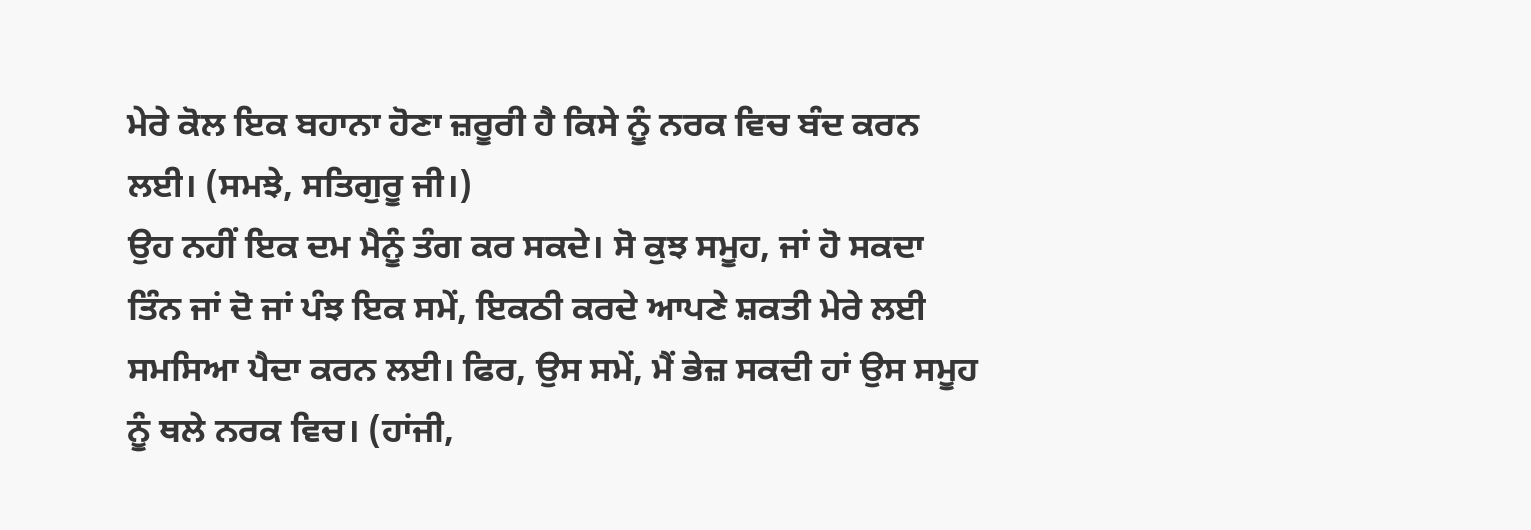ਮੇਰੇ ਕੋਲ ਇਕ ਬਹਾਨਾ ਹੋਣਾ ਜ਼ਰੂਰੀ ਹੈ ਕਿਸੇ ਨੂੰ ਨਰਕ ਵਿਚ ਬੰਦ ਕਰਨ ਲਈ। (ਸਮਝੇ, ਸਤਿਗੁਰੂ ਜੀ।)
ਉਹ ਨਹੀਂ ਇਕ ਦਮ ਮੈਨੂੰ ਤੰਗ ਕਰ ਸਕਦੇ। ਸੋ ਕੁਝ ਸਮੂਹ, ਜਾਂ ਹੋ ਸਕਦਾ ਤਿੰਨ ਜਾਂ ਦੋ ਜਾਂ ਪੰਝ ਇਕ ਸਮੇਂ, ਇਕਠੀ ਕਰਦੇ ਆਪਣੇ ਸ਼ਕਤੀ ਮੇਰੇ ਲਈ ਸਮਸਿਆ ਪੈਦਾ ਕਰਨ ਲਈ। ਫਿਰ, ਉਸ ਸਮੇਂ, ਮੈਂ ਭੇਜ਼ ਸਕਦੀ ਹਾਂ ਉਸ ਸਮੂਹ ਨੂੰ ਥਲੇ ਨਰਕ ਵਿਚ। (ਹਾਂਜੀ,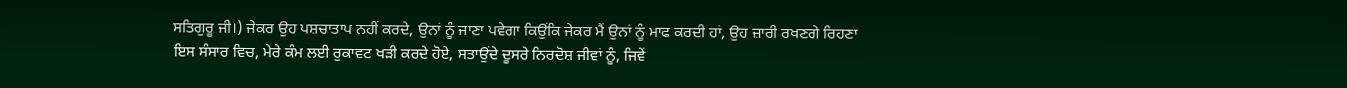ਸਤਿਗੁਰੂ ਜੀ।) ਜੇਕਰ ਉਹ ਪਸ਼ਚਾਤਾਪ ਨਹੀਂ ਕਰਦੇ, ਉਨਾਂ ਨੂੰ ਜਾਣਾ ਪਵੇਗਾ ਕਿਉਂਕਿ ਜੇਕਰ ਮੈਂ ਉਨਾਂ ਨੂੰ ਮਾਫ ਕਰਦੀ ਹਾਂ, ਉਹ ਜ਼ਾਰੀ ਰਖਣਗੇ ਰਿਹਣਾ ਇਸ ਸੰਸਾਰ ਵਿਚ, ਮੇਰੇ ਕੰਮ ਲਈ ਰੁਕਾਵਟ ਖੜੀ ਕਰਦੇ ਹੋਏ, ਸਤਾਉਂਦੇ ਦੂਸਰੇ ਨਿਰਦੋਸ਼ ਜੀਵਾਂ ਨੂੰ, ਜਿਵੇਂ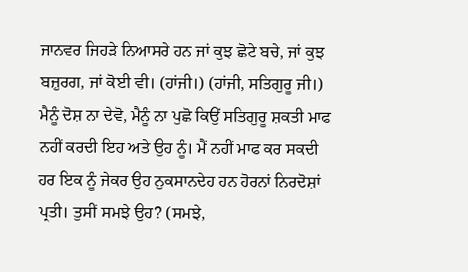ਜਾਨਵਰ ਜਿਹੜੇ ਨਿਆਸਰੇ ਹਨ ਜਾਂ ਕੁਝ ਛੋਟੇ ਬਚੇ, ਜਾਂ ਕੁਝ ਬਜ਼ੁਰਗ, ਜਾਂ ਕੋਈ ਵੀ। (ਹਾਂਜੀ।) (ਹਾਂਜੀ, ਸਤਿਗੁਰੂ ਜੀ।) ਮੈਨੂੰ ਦੋਸ਼ ਨਾ ਦੇਵੋ, ਮੈਨੂੰ ਨਾ ਪੁਛੋ ਕਿਉਂ ਸਤਿਗੁਰੂ ਸ਼ਕਤੀ ਮਾਫ ਨਹੀਂ ਕਰਦੀ ਇਹ ਅਤੇ ਉਹ ਨੂੰ। ਮੈਂ ਨਹੀਂ ਮਾਫ ਕਰ ਸਕਦੀ ਹਰ ਇਕ ਨੂੰ ਜੇਕਰ ਉਹ ਨੁਕਸਾਨਦੇਹ ਹਨ ਹੋਰਨਾਂ ਨਿਰਦੋਸ਼ਾਂ ਪ੍ਰਤੀ। ਤੁਸੀਂ ਸਮਝੇ ਉਹ? (ਸਮਝੇ,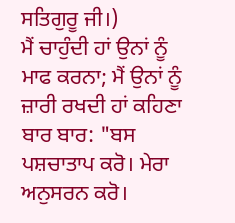ਸਤਿਗੁਰੂ ਜੀ।)
ਮੈਂ ਚਾਹੁੰਦੀ ਹਾਂ ਉਨਾਂ ਨੂੰ ਮਾਫ ਕਰਨਾ; ਮੈਂ ਉਨਾਂ ਨੂੰ ਜ਼ਾਰੀ ਰਖਦੀ ਹਾਂ ਕਹਿਣਾ ਬਾਰ ਬਾਰ: "ਬਸ ਪਸ਼ਚਾਤਾਪ ਕਰੋ। ਮੇਰਾ ਅਨੁਸਰਨ ਕਰੋ।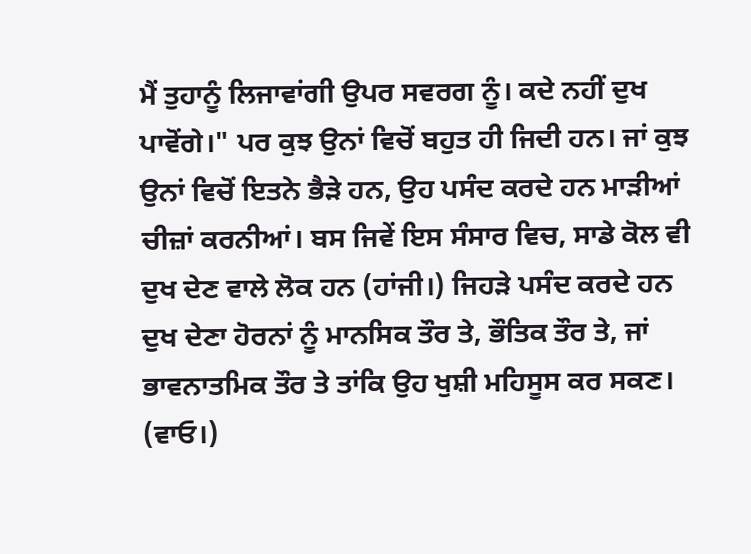ਮੈਂ ਤੁਹਾਨੂੰ ਲਿਜਾਵਾਂਗੀ ਉਪਰ ਸਵਰਗ ਨੂੰ। ਕਦੇ ਨਹੀਂ ਦੁਖ ਪਾਵੋਂਗੇ।" ਪਰ ਕੁਝ ਉਨਾਂ ਵਿਚੋਂ ਬਹੁਤ ਹੀ ਜਿਦੀ ਹਨ। ਜਾਂ ਕੁਝ ਉਨਾਂ ਵਿਚੋਂ ਇਤਨੇ ਭੈੜੇ ਹਨ, ਉਹ ਪਸੰਦ ਕਰਦੇ ਹਨ ਮਾੜੀਆਂ ਚੀਜ਼ਾਂ ਕਰਨੀਆਂ। ਬਸ ਜਿਵੇਂ ਇਸ ਸੰਸਾਰ ਵਿਚ, ਸਾਡੇ ਕੋਲ ਵੀ ਦੁਖ ਦੇਣ ਵਾਲੇ ਲੋਕ ਹਨ (ਹਾਂਜੀ।) ਜਿਹੜੇ ਪਸੰਦ ਕਰਦੇ ਹਨ ਦੁਖ ਦੇਣਾ ਹੋਰਨਾਂ ਨੂੰ ਮਾਨਸਿਕ ਤੌਰ ਤੇ, ਭੌਤਿਕ ਤੌਰ ਤੇ, ਜਾਂ ਭਾਵਨਾਤਮਿਕ ਤੌਰ ਤੇ ਤਾਂਕਿ ਉਹ ਖੁਸ਼ੀ ਮਹਿਸੂਸ ਕਰ ਸਕਣ। (ਵਾਓ।)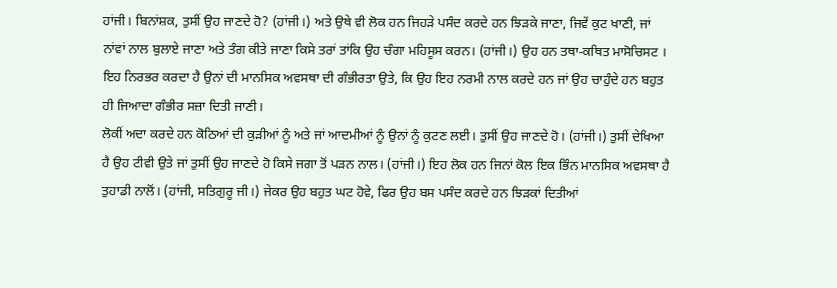ਹਾਂਜੀ। ਬਿਨਾਂਸ਼ਕ, ਤੁਸੀਂ ਉਹ ਜਾਣਦੇ ਹੋ? (ਹਾਂਜੀ।) ਅਤੇ ਉਥੇ ਵੀ ਲੋਕ ਹਨ ਜਿਹੜੇ ਪਸੰਦ ਕਰਦੇ ਹਨ ਝਿੜਕੇ ਜਾਣਾ, ਜਿਵੇਂ ਕੁਟ ਖਾਣੀ, ਜਾਂ ਨਾਂਵਾਂ ਨਾਲ ਬੁਲਾਏ ਜਾਣਾ ਅਤੇ ਤੰਗ ਕੀਤੇ ਜਾਣਾ ਕਿਸੇ ਤਰਾਂ ਤਾਂਕਿ ਉਹ ਚੰਗਾ ਮਹਿਸੂਸ ਕਰਨ। (ਹਾਂਜੀ।) ਉਹ ਹਨ ਤਥਾ-ਕਥਿਤ ਮਾਸੋਚਿਸਟ । ਇਹ ਨਿਰਭਰ ਕਰਦਾ ਹੈ ਉਨਾਂ ਦੀ ਮਾਨਸਿਕ ਅਵਸਥਾ ਦੀ ਗੰਭੀਰਤਾ ਉਤੇ, ਕਿ ਉਹ ਇਹ ਨਰਮੀ ਨਾਲ ਕਰਦੇ ਹਨ ਜਾਂ ਉਹ ਚਾਹੁੰਦੇ ਹਨ ਬਹੁਤ ਹੀ ਜਿਆਦਾ ਗੰਭੀਰ ਸਜ਼ਾ ਦਿਤੀ ਜਾਣੀ।
ਲੋਕੀਂ ਅਦਾ ਕਰਦੇ ਹਨ ਕੋਠਿਆਂ ਦੀ ਕੁੜੀਆਂ ਨੂੰ ਅਤੇ ਜਾਂ ਆਦਮੀਆਂ ਨੂੰ ਉਨਾਂ ਨੂੰ ਕੁਟਣ ਲਈ। ਤੁਸੀਂ ਉਹ ਜਾਣਦੇ ਹੋ। (ਹਾਂਜੀ।) ਤੁਸੀਂ ਦੇਖਿਆ ਹੈ ਉਹ ਟੀਵੀ ਉਤੇ ਜਾਂ ਤੁਸੀਂ ਉਹ ਜਾਣਦੇ ਹੋ ਕਿਸੇ ਜਗਾ ਤੋਂ ਪੜਨ ਨਾਲ। (ਹਾਂਜੀ।) ਇਹ ਲੋਕ ਹਨ ਜਿਨਾਂ ਕੋਲ ਇਕ ਭਿੰਨ ਮਾਨਸਿਕ ਅਵਸਥਾ ਹੈ ਤੁਹਾਡੀ ਨਾਲੋਂ। (ਹਾਂਜੀ, ਸਤਿਗੁਰੂ ਜੀ।) ਜੇਕਰ ਉਹ ਬਹੁਤ ਘਟ ਹੋਵੇ, ਫਿਰ ਉਹ ਬਸ ਪਸੰਦ ਕਰਦੇ ਹਨ ਝਿੜਕਾਂ ਦਿਤੀਆਂ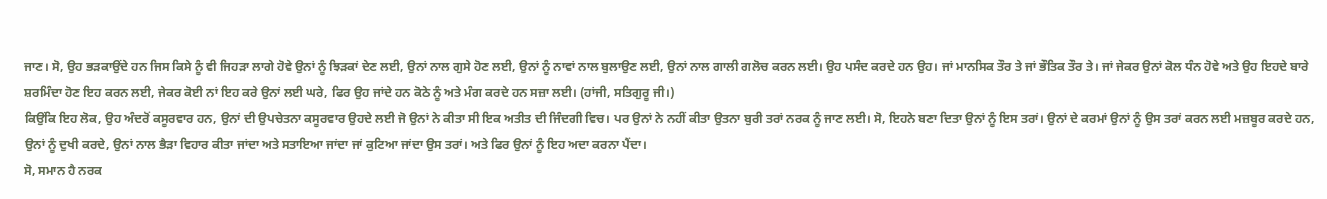ਜਾਣ। ਸੋ, ਉਹ ਭੜਕਾਉਂਦੇ ਹਨ ਜਿਸ ਕਿਸੇ ਨੂੰ ਵੀ ਜਿਹੜਾ ਲਾਗੇ ਹੋਵੇ ਉਨਾਂ ਨੂੰ ਝਿੜਕਾਂ ਦੇਣ ਲਈ, ਉਨਾਂ ਨਾਲ ਗੁਸੇ ਹੋਣ ਲਈ, ਉਨਾਂ ਨੂੰ ਨਾਵਾਂ ਨਾਲ ਬੁਲਾਉਣ ਲਈ, ਉਨਾਂ ਨਾਲ ਗਾਲੀ ਗਲੋਚ ਕਰਨ ਲਈ। ਉਹ ਪਸੰਦ ਕਰਦੇ ਹਨ ਉਹ। ਜਾਂ ਮਾਨਸਿਕ ਤੌਰ ਤੇ ਜਾਂ ਭੌਤਿਕ ਤੌਰ ਤੇ। ਜਾਂ ਜੇਕਰ ਉਨਾਂ ਕੋਲ ਧੰਨ ਹੋਵੇ ਅਤੇ ਉਹ ਇਹਦੇ ਬਾਰੇ ਸ਼ਰਮਿੰਦਾ ਹੋਣ ਇਹ ਕਰਨ ਲਈ, ਜੇਕਰ ਕੋਈ ਨਾਂ ਇਹ ਕਰੇ ਉਨਾਂ ਲਈ ਘਰੇ, ਫਿਰ ਉਹ ਜਾਂਦੇ ਹਨ ਕੋਠੇ ਨੂੰ ਅਤੇ ਮੰਗ ਕਰਦੇ ਹਨ ਸਜ਼ਾ ਲਈ। (ਹਾਂਜੀ, ਸਤਿਗੁਰੂ ਜੀ।)
ਕਿਉਂਕਿ ਇਹ ਲੋਕ, ਉਹ ਅੰਦਰੋਂ ਕਸੂਰਵਾਰ ਹਨ, ਉਨਾਂ ਦੀ ਉਪਚੇਤਨਾ ਕਸੂਰਵਾਰ ਉਹਦੇ ਲਈ ਜੋ ਉਨਾਂ ਨੇ ਕੀਤਾ ਸੀ ਇਕ ਅਤੀਤ ਦੀ ਜਿੰਦਗੀ ਵਿਚ। ਪਰ ਉਨਾਂ ਨੇ ਨਹੀਂ ਕੀਤਾ ਉਤਨਾ ਬੁਰੀ ਤਰਾਂ ਨਰਕ ਨੂੰ ਜਾਣ ਲਈ। ਸੋ, ਇਹਨੇ ਬਣਾ ਦਿਤਾ ਉਨਾਂ ਨੂੰ ਇਸ ਤਰਾਂ। ਉਨਾਂ ਦੇ ਕਰਮਾਂ ਉਨਾਂ ਨੂੰ ਉਸ ਤਰਾਂ ਕਰਨ ਲਈ ਮਜ਼ਬੂਰ ਕਰਦੇ ਹਨ, ਉਨਾਂ ਨੂੰ ਦੁਖੀ ਕਰਦੇ, ਉਨਾਂ ਨਾਲ ਭੈੜਾ ਵਿਹਾਰ ਕੀਤਾ ਜਾਂਦਾ ਅਤੇ ਸਤਾਇਆ ਜਾਂਦਾ ਜਾਂ ਕੁਟਿਆ ਜਾਂਦਾ ਉਸ ਤਰਾਂ। ਅਤੇ ਫਿਰ ਉਨਾਂ ਨੂੰ ਇਹ ਅਦਾ ਕਰਨਾ ਪੈਂਦਾ।
ਸੋ, ਸਮਾਨ ਹੈ ਨਰਕ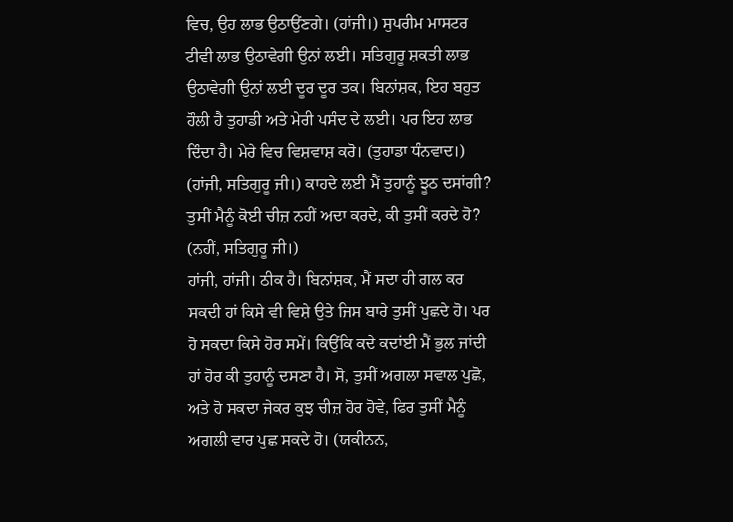ਵਿਚ, ਉਹ ਲਾਭ ਉਠਾਉਂਣਗੇ। (ਹਾਂਜੀ।) ਸੁਪਰੀਮ ਮਾਸਟਰ ਟੀਵੀ ਲਾਭ ਉਠਾਵੇਗੀ ਉਨਾਂ ਲਈ। ਸਤਿਗੁਰੂ ਸ਼ਕਤੀ ਲਾਭ ਉਠਾਵੇਗੀ ਉਨਾਂ ਲਈ ਦੂਰ ਦੂਰ ਤਕ। ਬਿਨਾਂਸ਼ਕ, ਇਹ ਬਹੁਤ ਹੌਲੀ ਹੈ ਤੁਹਾਡੀ ਅਤੇ ਮੇਰੀ ਪਸੰਦ ਦੇ ਲਈ। ਪਰ ਇਹ ਲਾਭ ਦਿੰਦਾ ਹੈ। ਮੇਰੇ ਵਿਚ ਵਿਸ਼ਵਾਸ਼ ਕਰੋ। (ਤੁਹਾਡਾ ਧੰਨਵਾਦ।) (ਹਾਂਜੀ, ਸਤਿਗੁਰੂ ਜੀ।) ਕਾਹਦੇ ਲਈ ਮੈਂ ਤੁਹਾਨੂੰ ਝੂਠ ਦਸਾਂਗੀ? ਤੁਸੀਂ ਮੈਨੂੰ ਕੋਈ ਚੀਜ਼ ਨਹੀਂ ਅਦਾ ਕਰਦੇ, ਕੀ ਤੁਸੀਂ ਕਰਦੇ ਹੋ? (ਨਹੀਂ, ਸਤਿਗੁਰੂ ਜੀ।)
ਹਾਂਜੀ, ਹਾਂਜੀ। ਠੀਕ ਹੈ। ਬਿਨਾਂਸ਼ਕ, ਮੈਂ ਸਦਾ ਹੀ ਗਲ ਕਰ ਸਕਦੀ ਹਾਂ ਕਿਸੇ ਵੀ ਵਿਸ਼ੇ ਉਤੇ ਜਿਸ ਬਾਰੇ ਤੁਸੀਂ ਪੁਛਦੇ ਹੋ। ਪਰ ਹੋ ਸਕਦਾ ਕਿਸੇ ਹੋਰ ਸਮੇਂ। ਕਿਉਂਕਿ ਕਦੇ ਕਦਾਂਈ ਮੈਂ ਭੁਲ ਜਾਂਦੀ ਹਾਂ ਹੋਰ ਕੀ ਤੁਹਾਨੂੰ ਦਸਣਾ ਹੈ। ਸੋ, ਤੁਸੀਂ ਅਗਲਾ ਸਵਾਲ ਪੁਛੋ, ਅਤੇ ਹੋ ਸਕਦਾ ਜੇਕਰ ਕੁਝ ਚੀਜ਼ ਹੋਰ ਹੋਵੇ, ਫਿਰ ਤੁਸੀਂ ਮੈਨੂੰ ਅਗਲੀ ਵਾਰ ਪੁਛ ਸਕਦੇ ਹੋ। (ਯਕੀਨਨ,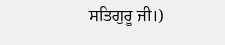ਸਤਿਗੁਰੂ ਜੀ।)